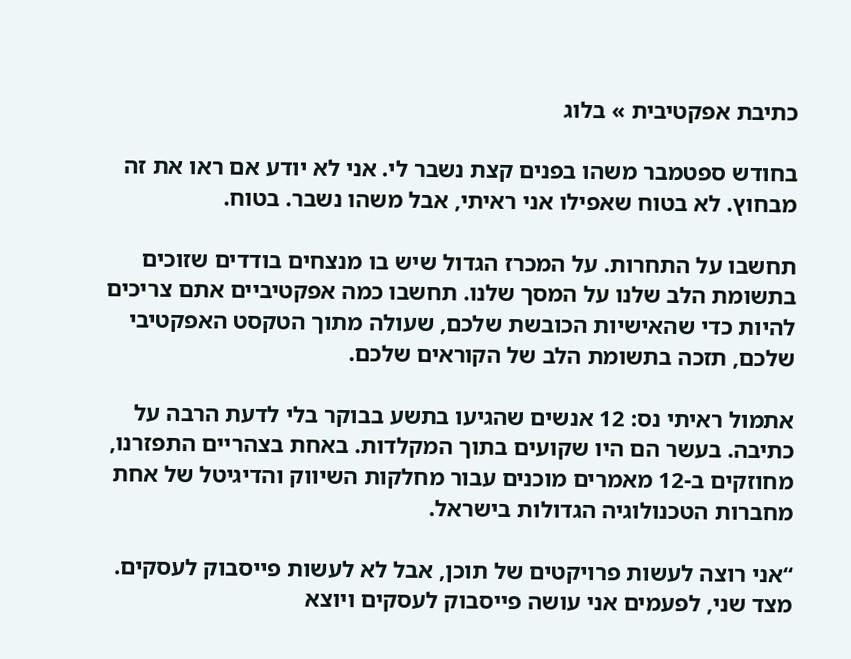כתיבת אפקטיבית » בלוג

בחודש ספטמבר משהו בפנים קצת נשבר לי. אני לא יודע אם ראו את זה מבחוץ. לא בטוח שאפילו אני ראיתי, אבל משהו נשבר. בטוח.

תחשבו על התחרות. על המכרז הגדול שיש בו מנצחים בודדים שזוכים בתשומת הלב שלנו על המסך שלנו. תחשבו כמה אפקטיביים אתם צריכים להיות כדי שהאישיות הכובשת שלכם, שעולה מתוך הטקסט האפקטיבי שלכם, תזכה בתשומת הלב של הקוראים שלכם.

אתמול ראיתי נס: 12 אנשים שהגיעו בתשע בבוקר בלי לדעת הרבה על כתיבה. בעשר הם היו שקועים בתוך המקלדות. באחת בצהריים התפזרנו, מחוזקים ב-12 מאמרים מוכנים עבור מחלקות השיווק והדיגיטל של אחת מחברות הטכנולוגיה הגדולות בישראל.

“אני רוצה לעשות פרויקטים של תוכן, אבל לא לעשות פייסבוק לעסקים. מצד שני, לפעמים אני עושה פייסבוק לעסקים ויוצא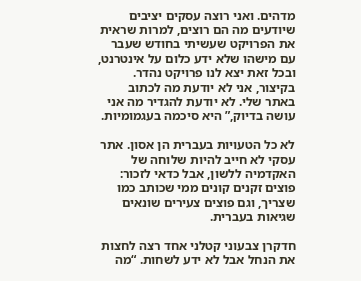מדהים. ואני רוצה עסקים יציבים שיודעים מה הם רוצים, למרות שראית את הפרויקט שעשיתי בחודש שעבר עם מישהו שלא ידע כלום על אינטרנט, ובכל זאת יצא לנו פרויקט נהדר.
בקיצור, אני לא יודעת מה לכתוב באתר שלי. לא יודעת להגדיר מה אני עושה בדיוק,” היא סיכמה בעגמומיות.

לא כל הטעויות בעברית הן אסון. אתר עסקי לא חייב להיות שלוחה של האקדמיה ללשון, אבל כדאי לזכור: פוצים זקנים קונים ממי שכותב כמו שצריך, וגם פוצים צעירים שונאים שגיאות בעברית.

חדקרן צבעוני קטלני אחד רצה לחצות את הנחל אבל לא ידע לשחות. “מה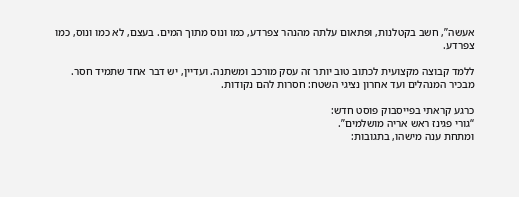אעשה”, חשב בקטלנות, ופתאום עלתה מהנהר צפרדע, כמו ונוס מתוך המים. בעצם, לא כמו ונוס, כמו צפרדע.

ללמד קבוצה מקצועית לכתוב טוב יותר זה עסק מורכב ומשתנה. ועדיין, יש דבר אחד שתמיד חסר. מבכיר המנהלים ועד אחרון נציגי השטח: חסרות להם נקודות.

כרגע קראתי בפייסבוק פוסט חדש:
“גורי פגינז ראש אריה מושלמים”.
ומתחת ענה מישהו, בתגובות: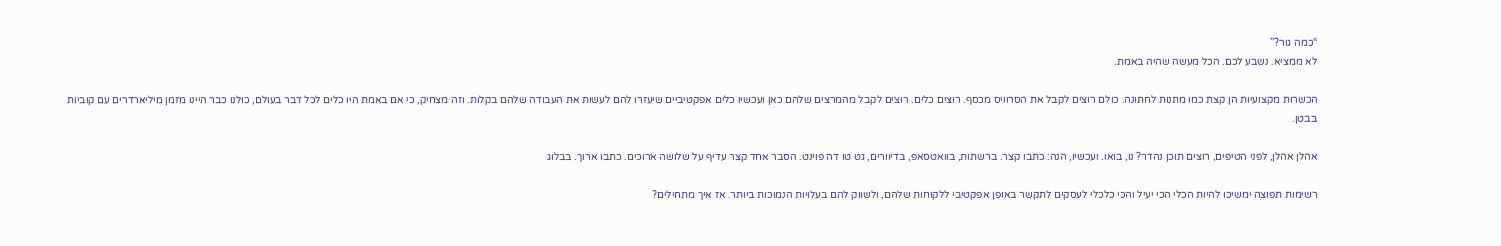“כמה גור?”
לא ממציא. נשבע לכם. הכל מעשה שהיה באמת.

הכשרות מקצועיות הן קצת כמו מתנות לחתונה. כולם רוצים לקבל את הסרוויס מכסף. רוצים כלים. רוצים לקבל מהמרצים שלהם כאן ועכשיו כלים אפקטיביים שיעזרו להם לעשות את העבודה שלהם בקלות. וזה מצחיק, כי אם באמת היו כלים לכל דבר בעולם, כולנו כבר היינו מזמן מיליארדרים עם קוביות בבטן.

אהלן אהלן, לפני הטיפים, רוצים תוכן נהדר? נו, בואו. ועכשיו, הנה: כתבו קצר. ברשתות, בוואטסאפ, בדיוורים, גט טו דה פוינט. הסבר אחד קצר עדיף על שלושה ארוכים. כתבו ארוך. בבלוג

רשימות תפוצה ימשיכו להיות הכלי הכי יעיל והכי כלכלי לעסקים לתקשר באופן אפקטיבי ללקוחות שלהם, ולשווק להם בעלויות הנמוכות ביותר. אז איך מתחילים?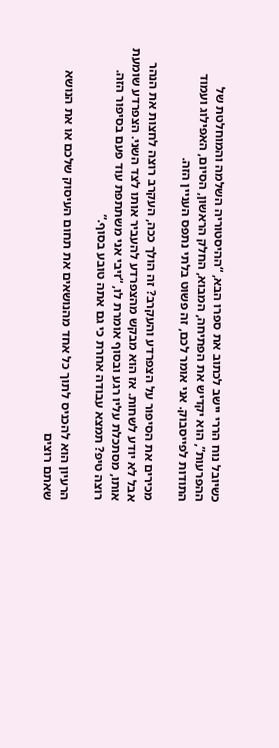כשיובל נוח הררי יישב לכתוב את ספרו הבא, “ההיסטוריה השלמה והמוחלטת של ההפרעות”, הוא יקדיש את הפתיחה, המבוא, החלק הראשון, הסיום, האפילוג ועמוד התודות לפייסבוק. אני אומר לכם, זה פשוט בלתי נתפס העניין הזה.

מכירים את הסיפור על הצפרדע והעקרב? זה הולך ככה, העקרב רוצה לחצות את הנהר אבל לא יודע לשחות. אז הוא מבקש מהצפרדע להעביר אותו לצד השני. הצפרדע שומעת אותו, מסתכלת עליו רגע ובסוף אומרת לו, “זיבי אני משתתפת עוד פעם בסיפור הזה. רוצה טיפ? תמצא עבודה אחרת כי גם אתה טובע בסוף.”

הרעיון הוא להכניס לתוך כל אחד מהנושאים את תחום העיסוק שלכם או את הנושא שאתם רוצים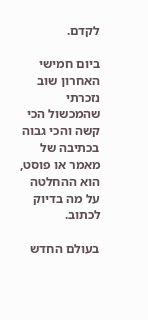לקדם.

ביום חמישי האחרון שוב נזכרתי שהמכשול הכי קשה והכי גבוה בכתיבה של מאמר או פוסט, הוא ההחלטה על מה בדיוק לכתוב.

בעולם החדש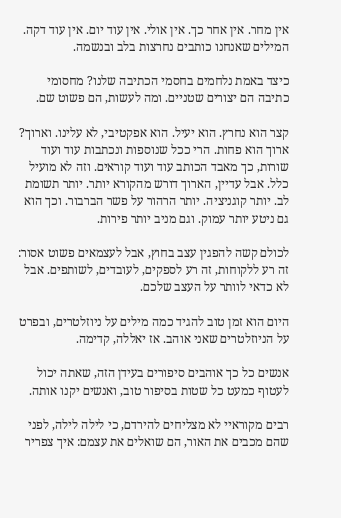אין מחר. אין אחר כך. אין אולי. אין עוד יום. אין עוד דקה. המילים שאנחנו כותבים נחרצות בלב ובנשמה.

כיצד באמת נלחמים בחסמי הכתיבה שלנו? מחסומי כתיבה הם יצורים שטניים. ומה לעשות, הם פשוט שם.

קצר הוא נחרץ. הוא יעיל. הוא אפקטיבי, לא עלינו. וארוך? ארוך הוא פחות. הרי ככל שנוספות ונכתבות עוד ועוד שורות, כך מאבד הכותב עוד ועוד קוראים. וזה לא מועיל כלל. אבל עדיין, הארוך דורש מהקורא יותר. יותר תשומת לב. יותר קוגניציה. יותר הרהור על פשר הברבור. וכך הוא גם ניטע יותר עמוק. וגם מניב יותר פירות.

לכולם קשה להפגין עצב בחוץ, אבל לעצמאים פשוט אסור: זה רע ללקוחות, זה רע לספקים, לעובדים, לשותפים. אבל לא כדאי לוותר על העצב שלכם.

היום הוא זמן טוב להגיד כמה מילים על ניוזלטרים, ובפרט על הניוזלטרים שאני אוהב. אז יאללה, קדימה.

אנשים כל כך אוהבים סיפורים בעידן הזה, שאתה יכול לעטוף כמעט כל שטות בסיפור טוב, ואנשים יקנו אותה.

רבים מקוראיי לא מצליחים להירדם, כי לילה לילה, לפני שהם מכבים את האור, הם שואלים את עצמם: איך צפריר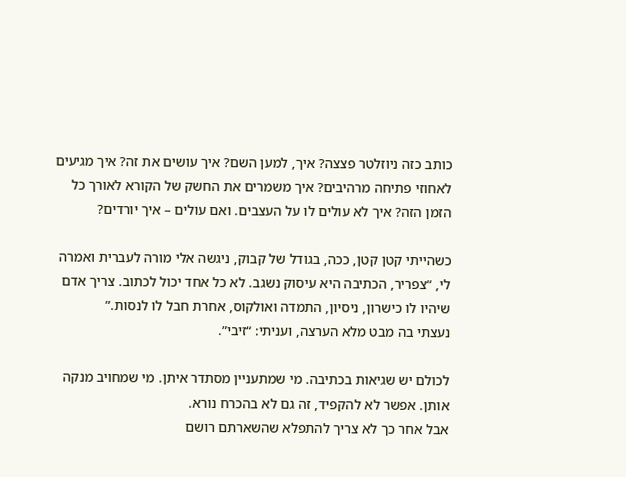כותב כזה ניוזלטר פצצה? איך, למען השם? איך עושים את זה? איך מגיעים לאחוזי פתיחה מרהיבים? איך משמרים את החשק של הקורא לאורך כל הזמן הזה? איך לא עולים לו על העצבים. ואם עולים – איך יורדים?

כשהייתי קטן קטן, ככה, בגודל של קבוק, ניגשה אלי מורה לעברית ואמרה לי, “צפריר, הכתיבה היא עיסוק נשגב. לא כל אחד יכול לכתוב. צריך אדם שיהיו לו כישרון, ניסיון, התמדה ואולקוס, אחרת חבל לו לנסות.”
נעצתי בה מבט מלא הערצה, ועניתי: “זיבי”.

לכולם יש שגיאות בכתיבה. מי שמתעניין מסתדר איתן. מי שמחויב מנקה אותן. אפשר לא להקפיד, זה גם לא בהכרח נורא.
אבל אחר כך לא צריך להתפלא שהשארתם רושם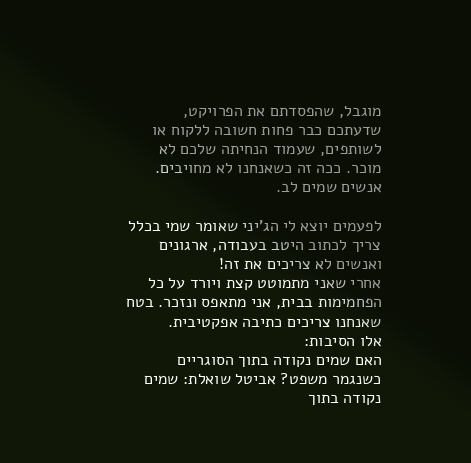מוגבל, שהפסדתם את הפרויקט, שדעתכם כבר פחות חשובה ללקוח או לשותפים, שעמוד הנחיתה שלכם לא מוכר. ככה זה כשאנחנו לא מחויבים. אנשים שמים לב.

לפעמים יוצא לי הג’יני שאומר שמי בכלל צריך לכתוב היטב בעבודה, ארגונים ואנשים לא צריכים את זה!
אחרי שאני מתמוטט קצת ויורד על כל הפחמימות בבית, אני מתאפס ונזכר. בטח שאנחנו צריכים כתיבה אפקטיבית.
אלו הסיבות:
האם שמים נקודה בתוך הסוגריים כשנגמר משפט? אביטל שואלת: שמים נקודה בתוך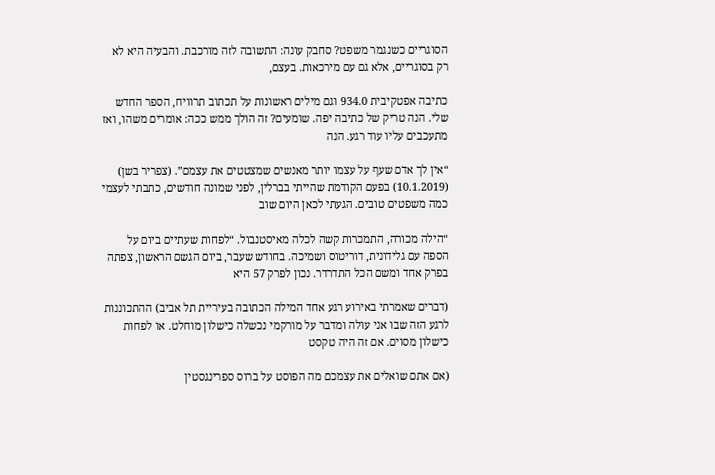הסוגריים כשנגמר משפט? סחבק עונה: התשובה לזה מורכבת. והבעיה היא לא רק בסוגריים, אלא גם עם מירכאות. בעצם,

כתיבה אפטקיבית 934.0 וגם מילים ראשונות על תכתוב תרוויח, הספר החדש שלי. הנה טריק של כתיבה יפה. שומעים? זה הולך ממש ככה: אומרים משהו, ואז מתעכבים עליו עוד רגע. הנה

“אין לך אדם שעף על עצמו יותר מאנשים שמצטטים את עצמם”. (צפריר בשן) (10.1.2019) בפעם הקודמת שהייתי בברלין, לפני שמונה חודשים, כתבתי לעצמי כמה משפטים טובים. הגעתי לכאן היום שוב

“הילה מכורה, התמכרות קשה לכלה מאיסטנבול. “לפחות שעתיים ביום על הספה עם גלידונית, דוריטוס ושמיכה. בחודש שעבר, ביום הגשם הראשון, צפתה בפרק אחד ומשם הכל התדרדר. נכון לפרק 57 היא

(דברים שאמרתי באירוע רגע אחד המילה הכתובה בעיריית תל אביב) ההתכוננות לרגע הזה שבו אני עולה ומדבר על מורקמי נכשלה כישלון מוחלט. או לפחות כישלון מסוים. אם זה היה טקסט

(אם אתם שואלים את עצמכם מה הפוסט על ברוס ספרינגסטין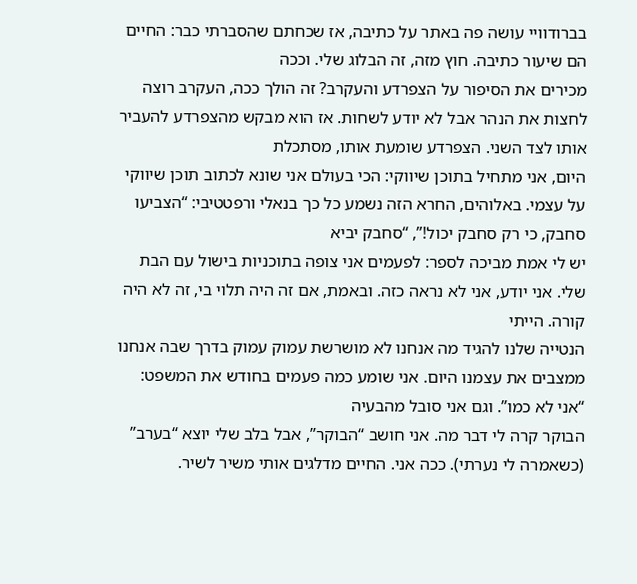בברודוויי עושה פה באתר על כתיבה, אז שכחתם שהסברתי כבר: החיים הם שיעור כתיבה. חוץ מזה, זה הבלוג שלי. וככה
מכירים את הסיפור על הצפרדע והעקרב? זה הולך ככה, העקרב רוצה לחצות את הנהר אבל לא יודע לשחות. אז הוא מבקש מהצפרדע להעביר אותו לצד השני. הצפרדע שומעת אותו, מסתכלת
היום, אני מתחיל בתוכן שיווקי: הכי בעולם אני שונא לכתוב תוכן שיווקי על עצמי. באלוהים, החרא הזה נשמע כל כך בנאלי ורפטטיבי: “הצביעו סחבק, כי רק סחבק יכול!”, “סחבק יביא
יש לי אמת מביכה לספר: לפעמים אני צופה בתוכניות בישול עם הבת שלי. אני יודע, אני לא נראה כזה. ובאמת, אם זה היה תלוי בי, זה לא היה קורה. הייתי
הנטייה שלנו להגיד מה אנחנו לא מושרשת עמוק עמוק בדרך שבה אנחנו ממצבים את עצמנו היום. אני שומע כמה פעמים בחודש את המשפט: “אני לא כמו”. וגם אני סובל מהבעיה
הבוקר קרה לי דבר מה. אני חושב “הבוקר”, אבל בלב שלי יוצא “בערב” (כשאמרה לי נערתי). ככה אני. החיים מדלגים אותי משיר לשיר.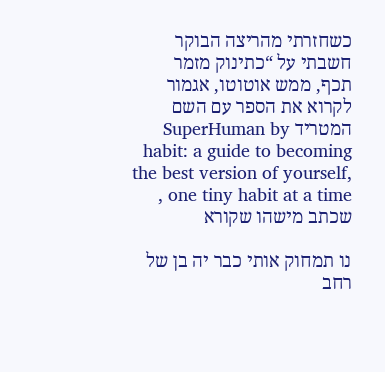כשחזרתי מהריצה הבוקר חשבתי על “כתינוק מזמר
תכף, ממש אוטוטו, אגמור לקרוא את הספר עם השם המטריד SuperHuman by habit: a guide to becoming the best version of yourself, one tiny habit at a time , שכתב מישהו שקורא

נו תמחוק אותי כבר יה בן של רחב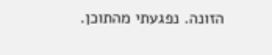הזונה. נפגעתי מהתוכן.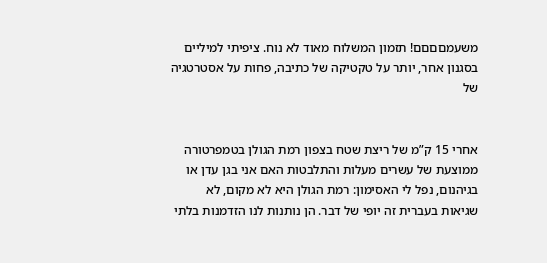משעמםםםם! תזמון המשלוח מאוד לא נוח. ציפיתי למיליים בסגנון אחר, יותר על טקטיקה של כתיבה, פחות על אסטרטגיה של


אחרי 15 ק”מ של ריצת שטח בצפון רמת הגולן בטמפרטורה ממוצעת של עשרים מעלות והתלבטות האם אני בגן עדן או בגיהנום, נפל לי האסימון: רמת הגולן היא לא מקום, לא
שגיאות בעברית זה יופי של דבר. הן נותנות לנו הזדמנות בלתי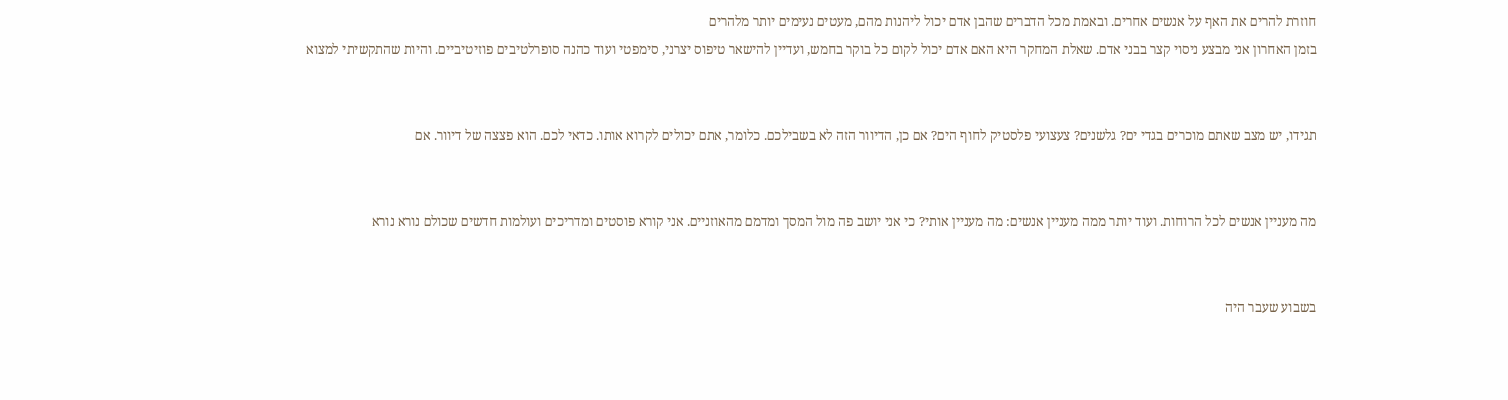חוזרת להרים את האף על אנשים אחרים. ובאמת מכל הדברים שהבן אדם יכול ליהנות מהם, מעטים נעימים יותר מלהרים
בזמן האחרון אני מבצע ניסוי קצר בבני אדם. שאלת המחקר היא האם אדם יכול לקום כל בוקר בחמש, ועדיין להישאר טיפוס יצרני, סימפטי ועוד כהנה סופרלטיבים פוזיטיביים. והיות שהתקשיתי למצוא


תגידו, יש מצב שאתם מוכרים בגדי ים? גלשנים? צעצועי פלסטיק לחוף הים? אם כן, הדיוור הזה לא בשבילכם. כלומר, אתם יכולים לקרוא אותו. כדאי לכם. הוא פצצה של דיוור. אם


מה מעניין אנשים לכל הרוחות. ועוד יותר ממה מעניין אנשים: מה מעניין אותי? כי אני יושב פה מול המסך ומדמם מהאוזניים. אני קורא פוסטים ומדריכים ועולמות חדשים שכולם נורא נורא


בשבוע שעבר היה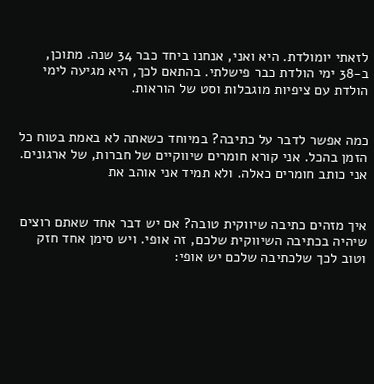לזאתי יומולדת. היא ואני, אנחנו ביחד כבר 34 שנה. מתוכן, ב-38 ימי הולדת כבר פישלתי. בהתאם לכך, היא מגיעה לימי הולדת עם ציפיות מוגבלות וסט של הוראות.


כמה אפשר לדבר על כתיבה? במיוחד כשאתה לא באמת בטוח כל הזמן בהכל. אני קורא חומרים שיווקיים של חברות, של ארגונים. אני כותב חומרים כאלה. ולא תמיד אני אוהב את


איך מזהים כתיבה שיווקית טובה? אם יש דבר אחד שאתם רוצים שיהיה בכתיבה השיווקית שלכם, זה אופי. ויש סימן אחד חזק וטוב לכך שלכתיבה שלכם יש אופי: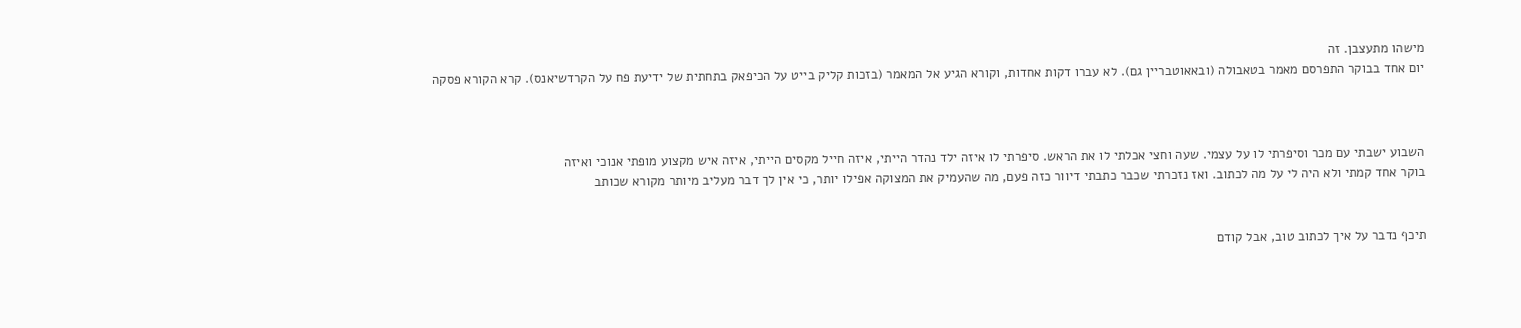מישהו מתעצבן. זה
יום אחד בבוקר התפרסם מאמר בטאבולה (ובאאוטבריין גם). לא עברו דקות אחדות, וקורא הגיע אל המאמר (בזכות קליק בייט על הכיפאק בתחתית של ידיעת פח על הקרדשיאנס). קרא הקורא פסקה



השבוע ישבתי עם מכר וסיפרתי לו על עצמי. שעה וחצי אכלתי לו את הראש. סיפרתי לו איזה ילד נהדר הייתי, איזה חייל מקסים הייתי, איזה איש מקצוע מופתי אנוכי ואיזה
בוקר אחד קמתי ולא היה לי על מה לכתוב. ואז נזכרתי שכבר כתבתי דיוור כזה פעם, מה שהעמיק את המצוקה אפילו יותר, כי אין לך דבר מעליב מיותר מקורא שכותב


תיכף נדבר על איך לכתוב טוב, אבל קודם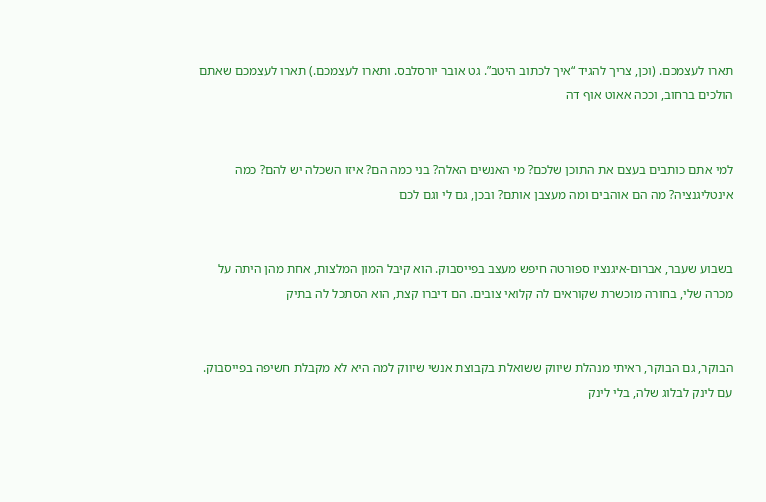תארו לעצמכם. (וכן, צריך להגיד “איך לכתוב היטב”. גט אובר יורסלבס. ותארו לעצמכם.) תארו לעצמכם שאתם הולכים ברחוב, וככה אאוט אוף דה


למי אתם כותבים בעצם את התוכן שלכם? מי האנשים האלה? בני כמה הם? איזו השכלה יש להם? כמה אינטליגנציה? מה הם אוהבים ומה מעצבן אותם? ובכן, גם לי וגם לכם


בשבוע שעבר, אברום-איגנציו ספורטה חיפש מעצב בפייסבוק. הוא קיבל המון המלצות, אחת מהן היתה על מכרה שלי, בחורה מוכשרת שקוראים לה קלואי צובים. הם דיברו קצת, הוא הסתכל לה בתיק


הבוקר, גם הבוקר, ראיתי מנהלת שיווק ששואלת בקבוצת אנשי שיווק למה היא לא מקבלת חשיפה בפייסבוק. עם לינק לבלוג שלה, בלי לינק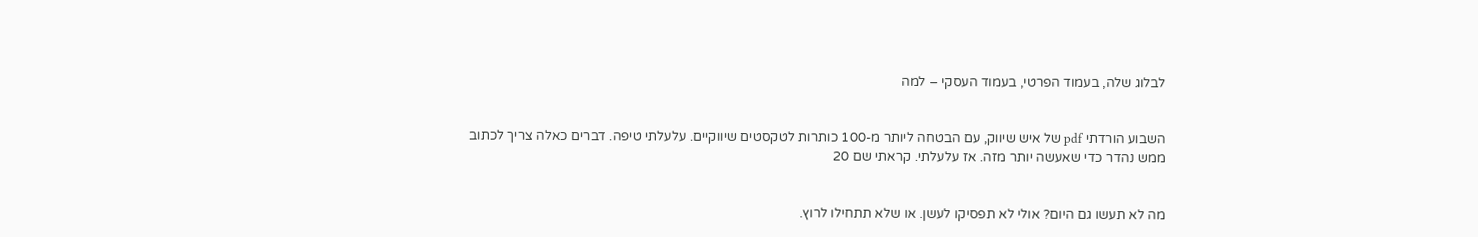לבלוג שלה, בעמוד הפרטי, בעמוד העסקי – למה


השבוע הורדתי pdf של איש שיווק, עם הבטחה ליותר מ-100 כותרות לטקסטים שיווקיים. עלעלתי טיפה. דברים כאלה צריך לכתוב ממש נהדר כדי שאעשה יותר מזה. אז עלעלתי. קראתי שם 20


מה לא תעשו גם היום? אולי לא תפסיקו לעשן. או שלא תתחילו לרוץ.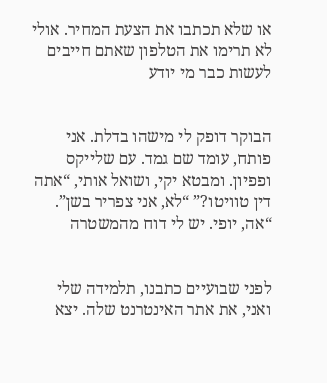או שלא תכתבו את הצעת המחיר. אולי לא תרימו את הטלפון שאתם חייבים לעשות כבר מי יודע


הבוקר דופק לי מישהו בדלת. אני פותח, עומד שם גמד. עם שלייקס ופפיון. ומבטא יקי, ושואל אותי, “אתה דין טוויטו?” “לא, אני צפריר בשן”. “אה, יופי. יש לי דוח מהמשטרה


לפני שבועיים כתבנו, תלמידה שלי ואני, את אתר האינטרנט שלה. יצא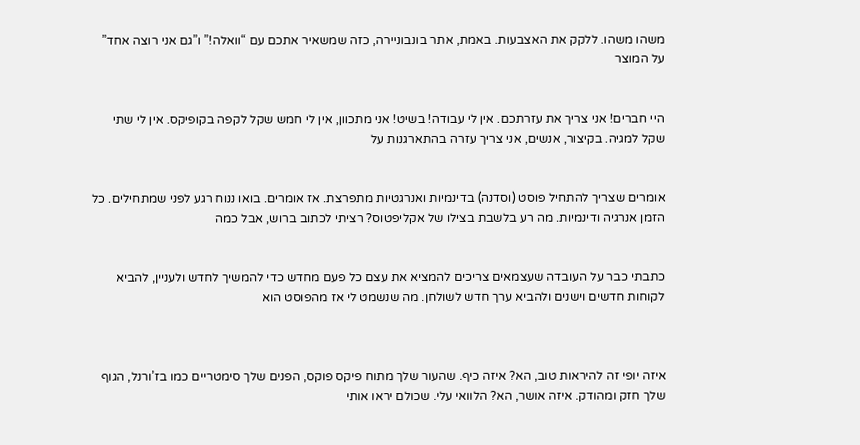משהו משהו. ללקק את האצבעות. באמת, אתר בונבוניירה, כזה שמשאיר אתכם עם “וואלה!” ו”גם אני רוצה אחד” על המוצר


היי חברים! אני צריך את עזרתכם. אין לי עבודה! בשיט! אני מתכוון, אין לי חמש שקל לקפה בקופיקס. אין לי שתי שקל למגיה. בקיצור, אנשים, אני צריך עזרה בהתארגנות על


אומרים שצריך להתחיל פוסט (וסדנה) בדינמיות ואנרגטיות מתפרצת. אז אומרים. בואו ננוח רגע לפני שמתחילים. כל הזמן אנרגיה ודינמיות. מה רע בלשבת בצילו של אקליפטוס? רציתי לכתוב ברוש, אבל כמה


כתבתי כבר על העובדה שעצמאים צריכים להמציא את עצם כל פעם מחדש כדי להמשיך לחדש ולעניין, להביא לקוחות חדשים וישנים ולהביא ערך חדש לשולחן. מה שנשמט לי אז מהפוסט הוא



איזה יופי זה להיראות טוב, הא? איזה כיף. שהעור שלך מתוח פיקס פוקס, הפנים שלך סימטריים כמו בז’ורנל, הגוף שלך חזק ומהודק. איזה אושר, הא? הלוואי עלי. שכולם יראו אותי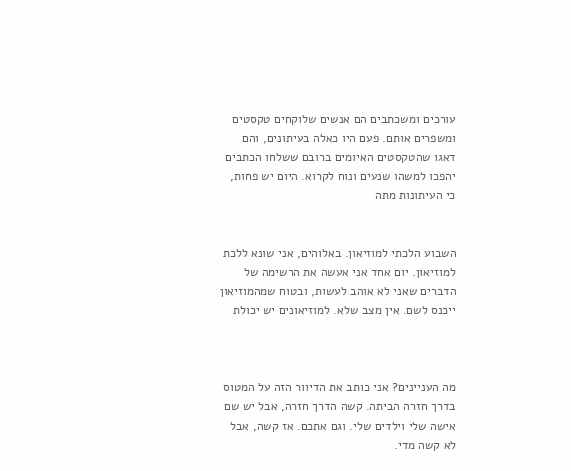עורכים ומשכתבים הם אנשים שלוקחים טקסטים ומשפרים אותם. פעם היו כאלה בעיתונים, והם דאגו שהטקסטים האיומים ברובם ששלחו הכתבים יהפכו למשהו שנעים ונוח לקרוא. היום יש פחות, כי העיתונות מתה


השבוע הלכתי למוזיאון. באלוהים, אני שונא ללכת למוזיאון. יום אחד אני אעשה את הרשימה של הדברים שאני לא אוהב לעשות, ובטוח שמהמוזיאון ייכנס לשם. אין מצב שלא. למוזיאונים יש יכולת



מה העניינים? אני כותב את הדיוור הזה על המטוס בדרך חזרה הביתה. קשה הדרך חזרה, אבל יש שם אישה שלי וילדים שלי. וגם אתכם. אז קשה, אבל לא קשה מדי.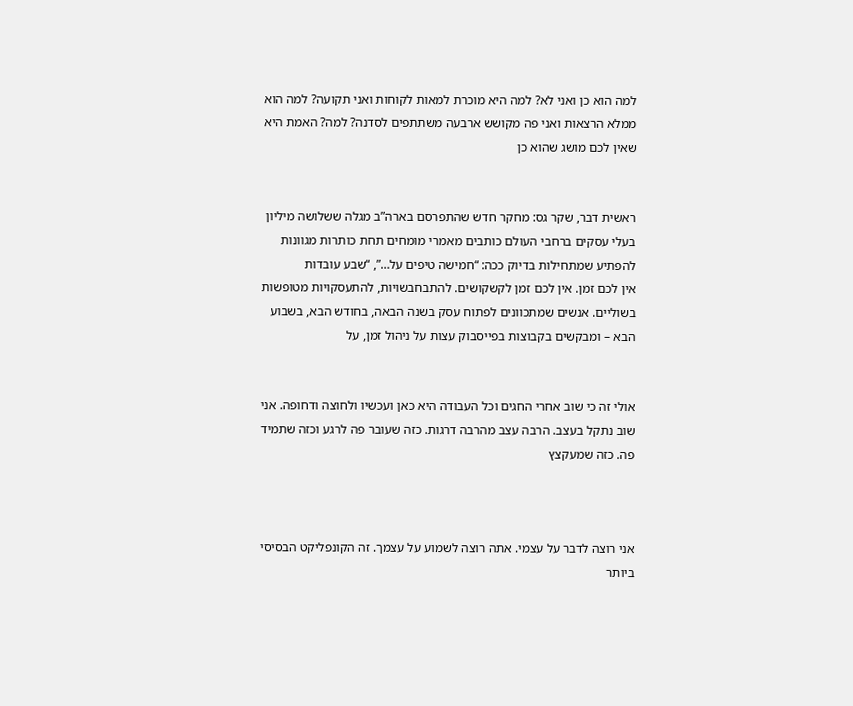למה הוא כן ואני לא? למה היא מוכרת למאות לקוחות ואני תקועה? למה הוא ממלא הרצאות ואני פה מקושש ארבעה משתתפים לסדנה? למה? האמת היא שאין לכם מושג שהוא כן


ראשית דבר, שקר גס: מחקר חדש שהתפרסם בארה”ב מגלה ששלושה מיליון בעלי עסקים ברחבי העולם כותבים מאמרי מומחים תחת כותרות מגוונות להפתיע שמתחילות בדיוק ככה: “חמישה טיפים על…”, “שבע עובדות
אין לכם זמן. אין לכם זמן לקשקושים. להתבחבשויות, להתעסקויות מטופשות בשוליים. אנשים שמתכוונים לפתוח עסק בשנה הבאה, בחודש הבא, בשבוע הבא – ומבקשים בקבוצות בפייסבוק עצות על ניהול זמן, על


אולי זה כי שוב אחרי החגים וכל העבודה היא כאן ועכשיו ולחוצה ודחופה. אני שוב נתקל בעצב. הרבה עצב מהרבה דרגות. כזה שעובר פה לרגע וכזה שתמיד פה. כזה שמעקצץ



אני רוצה לדבר על עצמי. אתה רוצה לשמוע על עצמך. זה הקונפליקט הבסיסי ביותר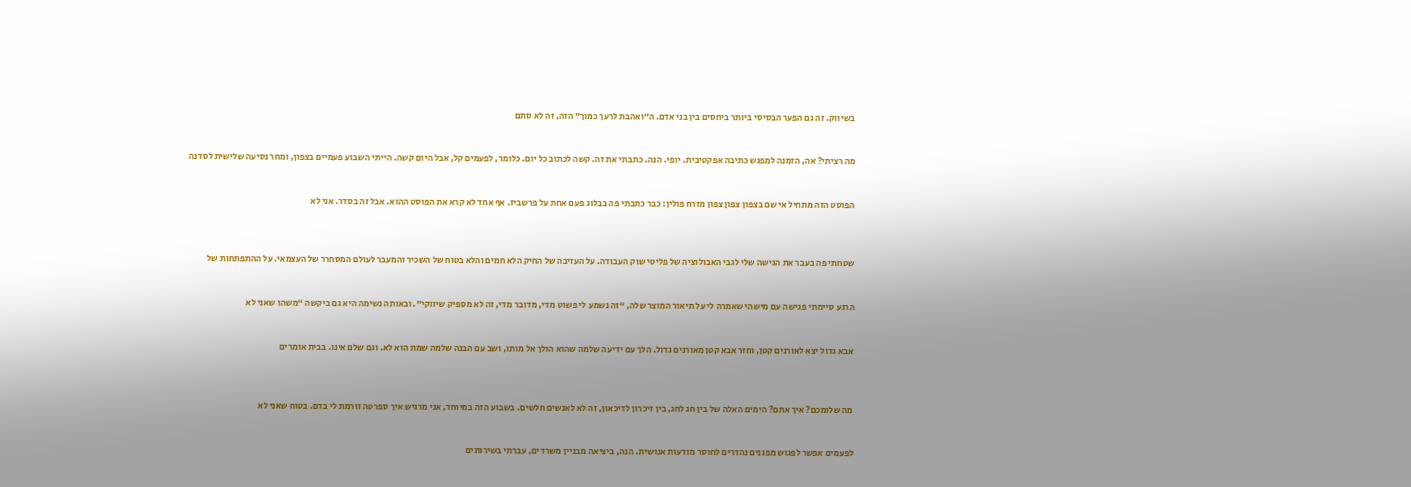בשיווק. זה גם הפער הבסיסי ביותר ביחסים בין בני אדם. ה”ואהבת לרעך כמוך” הזה, זה לא סתם


מה רציתי? אה, הזמנה למפגש כתיבה אפקטיבית. יופי. הנה. כתבתי את זה. קשה לכתוב כל יום. כלומר, לפעמים קל, אבל היום קשה. הייתי השבוע פעמיים בצפון, ומחר נסיעה שלישית לסדנה


הפוסט הזה מתחיל אי שם בצפון צפון צפון מזרח פולין: כבר כתבתי פה בבלוג פעם אחת על פרשביז. אף אחד לא קרא את הפוסט ההוא. אבל זה בסדר. אני לא



שטחתי פה בעבר את הגישה שלי לגבי האבולוציה של פליטי שוק העבודה. על העזיבה של החיק הלא חמים והלא בטוח של השכיר והמעבר לעולם המסחרר של העצמאי. על ההתפתחות של


הרגע סיימתי פגישה עם מישהי שאמרה לי על תיאור המוצר שלה, “זה נשמע לי פשוט מדי, מדובר מדי, זה לא מספיק שיווקי”. ובאותה נשימה היא גם ביקשה “משהו שאני לא


אבא גדול יצא לאורנים קטן, וחזר אבא קטן מאורנים גדול. הלך עם ידיעה שלמה שהוא הולך אל מותו, ושב עם הבנה שלמה שמת הוא לא. וגם שלם אינו. בבית אומרים



מה שלומכם? איך אתם? הימים האלה של בין חג לחג, בין זיכרון לדיכאון, זה לא לאנשים חלשים. בשבוע הזה במיוחד, אני מרגיש איך ספרטה זורמת לי בדם. בטוח שאני לא


לפעמים אפשר לפגוש מפגנים נהדרים לחוסר מודעות אנושית. הנה, ביציאה מבניין משרדים, עברתי בשירותים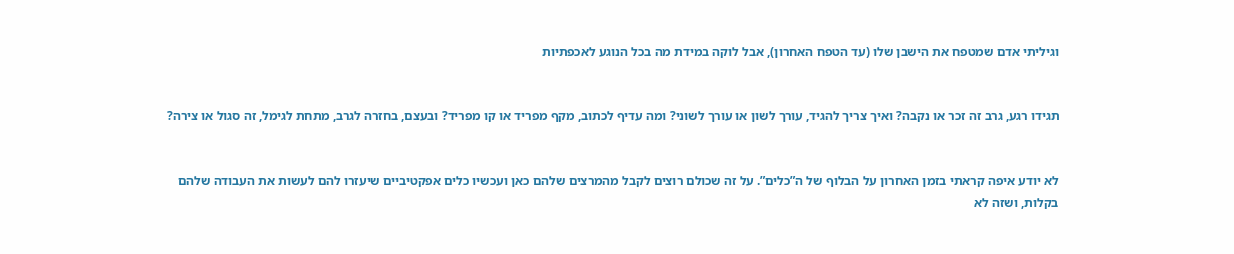וגיליתי אדם שמטפח את הישבן שלו (עד הטפח האחרון), אבל לוקה במידת מה בכל הנוגע לאכפתיות


תגידו רגע, גרב זה זכר או נקבה? ואיך צריך להגיד, עורך לשון או עורך לשוני? ומה עדיף לכתוב, מקף מפריד או קו מפריד? ובעצם, בחזרה לגרב, מתחת לגימל, זה סגול או צירה?


לא יודע איפה קראתי בזמן האחרון על הבלוף של ה”כלים”. על זה שכולם רוצים לקבל מהמרצים שלהם כאן ועכשיו כלים אפקטיביים שיעזרו להם לעשות את העבודה שלהם בקלות, ושזה לא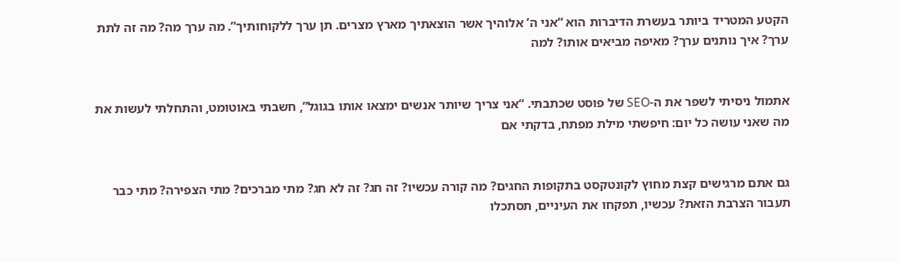הקטע המטריד ביותר בעשרת הדיברות הוא “אני ה’ אלוהיך אשר הוצאתיך מארץ מצרים. תן ערך ללקוחותיך”. מה ערך מה? מה זה לתת ערך? איך נותנים ערך? מאיפה מביאים אותו? למה


אתמול ניסיתי לשפר את ה-SEO של פוסט שכתבתי. “אני צריך שיותר אנשים ימצאו אותו בגוגל”, חשבתי באוטומט, והתחלתי לעשות את מה שאני עושה כל יום: חיפשתי מילת מפתח, בדקתי אם


גם אתם מרגישים קצת מחוץ לקונטקסט בתקופות החגים? מה קורה עכשיו? זה חג? זה לא חג? מתי מברכים? מתי הצפירה? מתי כבר תעבור הצרבת הזאת? עכשיו, תפקחו את העיניים, תסתכלו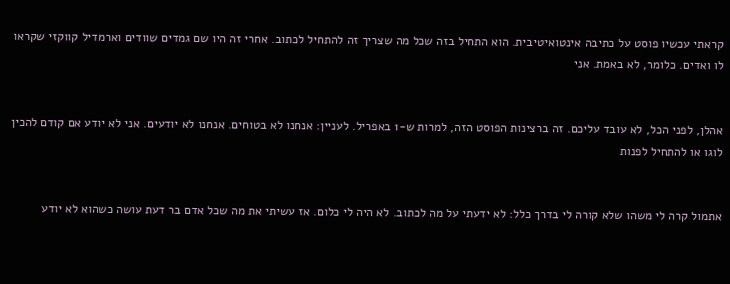קראתי עכשיו פוסט על כתיבה אינטואיטיבית. הוא התחיל בזה שכל מה שצריך זה להתחיל לכתוב. אחרי זה היו שם גמדים שוודים וארמדיל קווקזי שקראו לו ואדים. כלומר, לא באמת. אני


אהלן, לפני הכל, לא עובד עליכם. זה ברצינות הפוסט הזה, למרות ש-1 באפריל. לעניין: אנחנו לא בטוחים. אנחנו לא יודעים. אני לא יודע אם קודם להכין לוגו או להתחיל לפנות


אתמול קרה לי משהו שלא קורה לי בדרך כלל: לא ידעתי על מה לכתוב. לא היה לי כלום. אז עשיתי את מה שכל אדם בר דעת עושה כשהוא לא יודע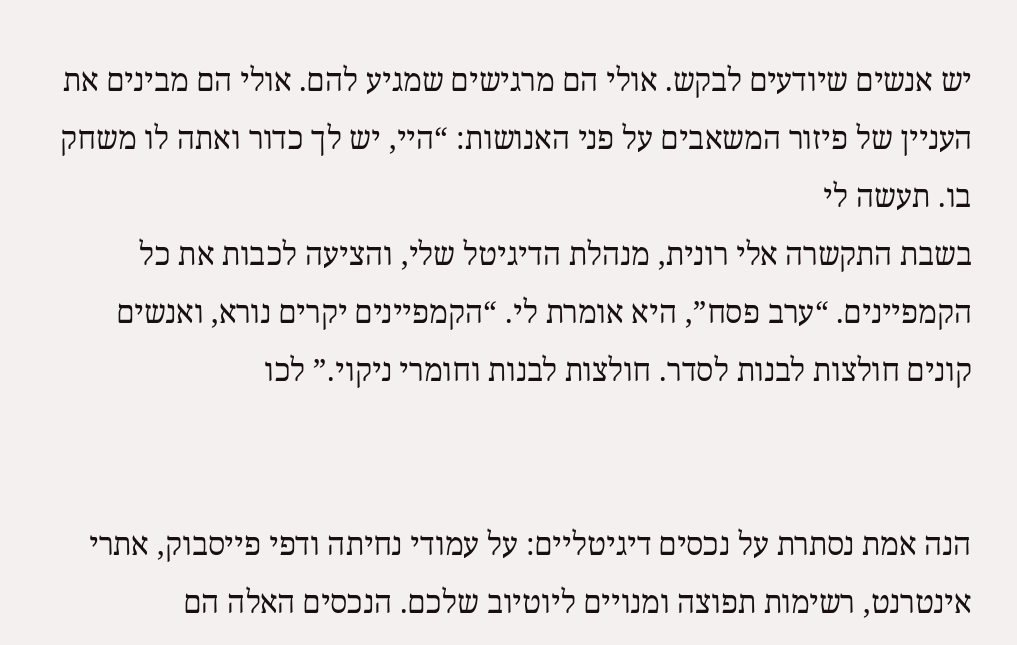יש אנשים שיודעים לבקש. אולי הם מרגישים שמגיע להם. אולי הם מבינים את העניין של פיזור המשאבים על פני האנושות: “היי, יש לך כדור ואתה לו משחק בו. תעשה לי
בשבת התקשרה אלי רונית, מנהלת הדיגיטל שלי, והציעה לכבות את כל הקמפיינים. “ערב פסח”, היא אומרת לי. “הקמפיינים יקרים נורא, ואנשים קונים חולצות לבנות לסדר. חולצות לבנות וחומרי ניקוי.” לכו


הנה אמת נסתרת על נכסים דיגיטליים: על עמודי נחיתה ודפי פייסבוק, אתרי אינטרנט, רשימות תפוצה ומנויים ליוטיוב שלכם. הנכסים האלה הם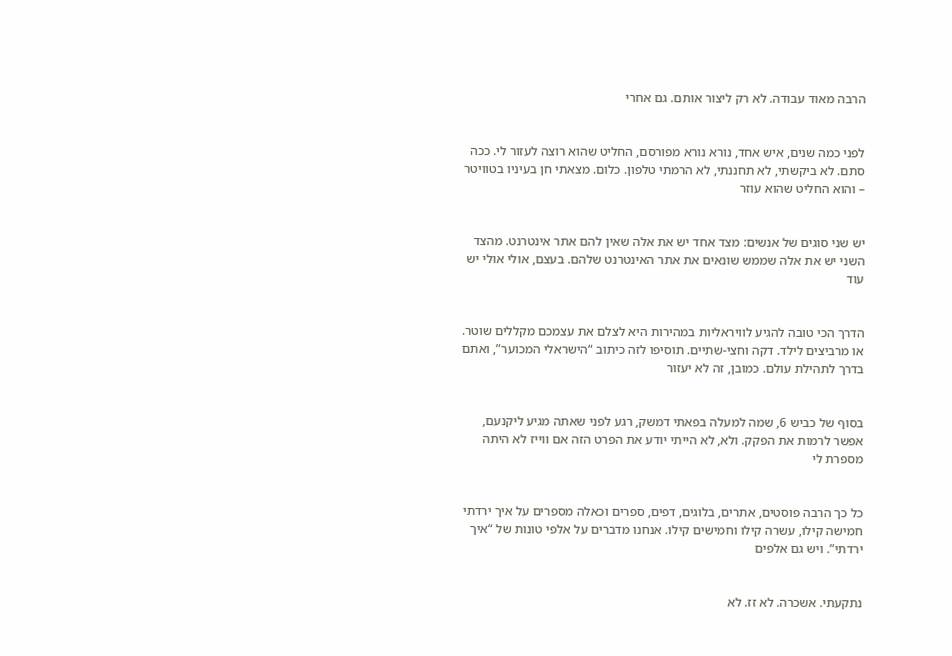הרבה מאוד עבודה. לא רק ליצור אותם. גם אחרי


לפני כמה שנים, איש אחד, נורא נורא מפורסם, החליט שהוא רוצה לעזור לי. ככה סתם. לא ביקשתי, לא תחננתי, לא הרמתי טלפון. כלום. מצאתי חן בעיניו בטוויטר – והוא החליט שהוא עוזר


יש שני סוגים של אנשים: מצד אחד יש את אלה שאין להם אתר אינטרנט. מהצד השני יש את אלה שממש שונאים את אתר האינטרנט שלהם. בעצם, אולי אולי יש עוד


הדרך הכי טובה להגיע לוויראליות במהירות היא לצלם את עצמכם מקללים שוטר. או מרביצים לילד. דקה וחצי-שתיים. תוסיפו לזה כיתוב “הישראלי המכוער”, ואתם בדרך לתהילת עולם. כמובן, זה לא יעזור


בסוף של כביש 6, שמה למעלה בפאתי דמשק, רגע לפני שאתה מגיע ליקנעם, אפשר לרמות את הפקק. ולא, לא הייתי יודע את הפרט הזה אם ווייז לא היתה מספרת לי


כל כך הרבה פוסטים, אתרים, בלוגים, דפים, ספרים וכאלה מספרים על איך ירדתי חמישה קילו, עשרה קילו וחמישים קילו. אנחנו מדברים על אלפי טונות של “איך ירדתי”. ויש גם אלפים


נתקעתי. אשכרה. לא זז. לא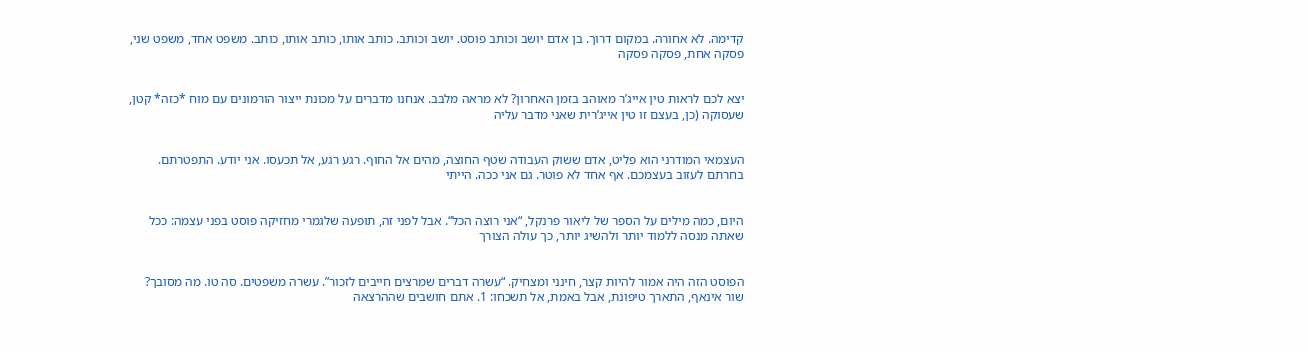קדימה. לא אחורה. במקום דרוך. בן אדם יושב וכותב פוסט. יושב וכותב. כותב אותו, כותב אותו, כותב. משפט אחד, משפט שני, פסקה אחת, פסקה פסקה


יצא לכם לראות טין אייג’ר מאוהב בזמן האחרון? לא מראה מלבב. אנחנו מדברים על מכונת ייצור הורמונים עם מוח *כזה* קטן, שעסוקה (כן, בעצם זו טין אייג’רית שאני מדבר עליה


העצמאי המודרני הוא פליט, אדם ששוק העבודה שטף החוצה, מהים אל החוף. רגע רגע, אל תכעסו. אני יודע. התפטרתם. בחרתם לעזוב בעצמכם. אף אחד לא פוטר. גם אני ככה. הייתי


היום, כמה מילים על הספר של ליאור פרנקל, “אני רוצה הכל“. אבל לפני זה, תופעה שלגמרי מחזיקה פוסט בפני עצמה: ככל שאתה מנסה ללמוד יותר ולהשיג יותר, כך עולה הצורך


הפוסט הזה היה אמור להיות קצר, חינני ומצחיק. “עשרה דברים שמרצים חייבים לזכור”. עשרה משפטים. סה טו. מה מסובך? שור אינאף, התארך טיפונת, אבל באמת, אל תשכחו: 1. אתם חושבים שההרצאה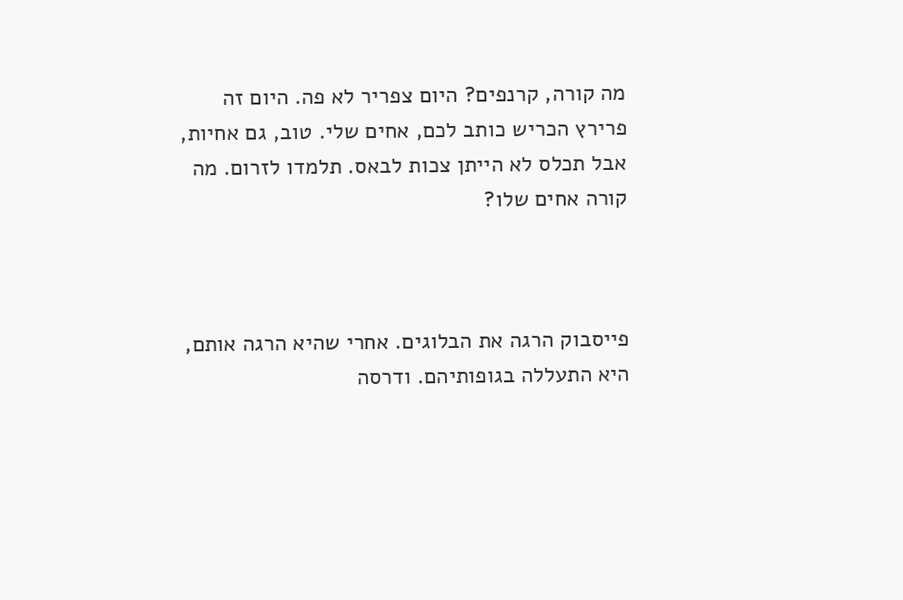מה קורה, קרנפים? היום צפריר לא פה. היום זה פרירץ הכריש כותב לכם, אחים שלי. טוב, גם אחיות, אבל תכלס לא הייתן צכות לבאס. תלמדו לזרום. מה קורה אחים שלו?



פייסבוק הרגה את הבלוגים. אחרי שהיא הרגה אותם, היא התעללה בגופותיהם. ודרסה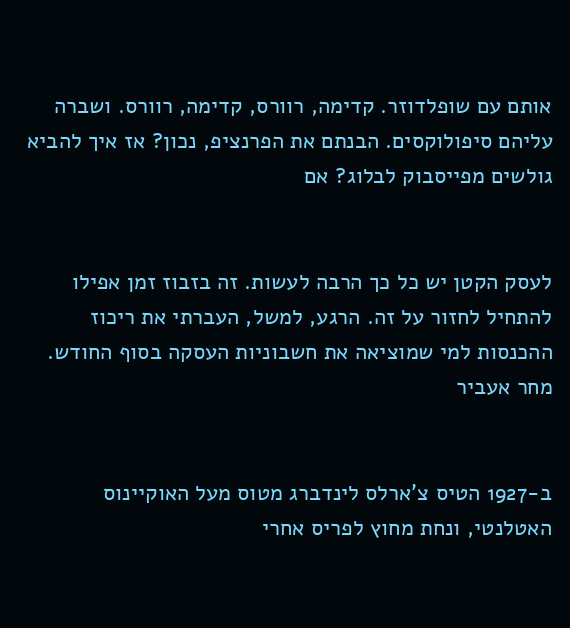אותם עם שופלדוזר. קדימה, רוורס, קדימה, רוורס. ושברה עליהם סיפולוקסים. הבנתם את הפרנציפ, נכון? אז איך להביא גולשים מפייסבוק לבלוג? אם


לעסק הקטן יש כל כך הרבה לעשות. זה בזבוז זמן אפילו להתחיל לחזור על זה. הרגע, למשל, העברתי את ריכוז ההכנסות למי שמוציאה את חשבוניות העסקה בסוף החודש. מחר אעביר


ב-1927 הטיס צ’ארלס לינדברג מטוס מעל האוקיינוס האטלנטי, ונחת מחוץ לפריס אחרי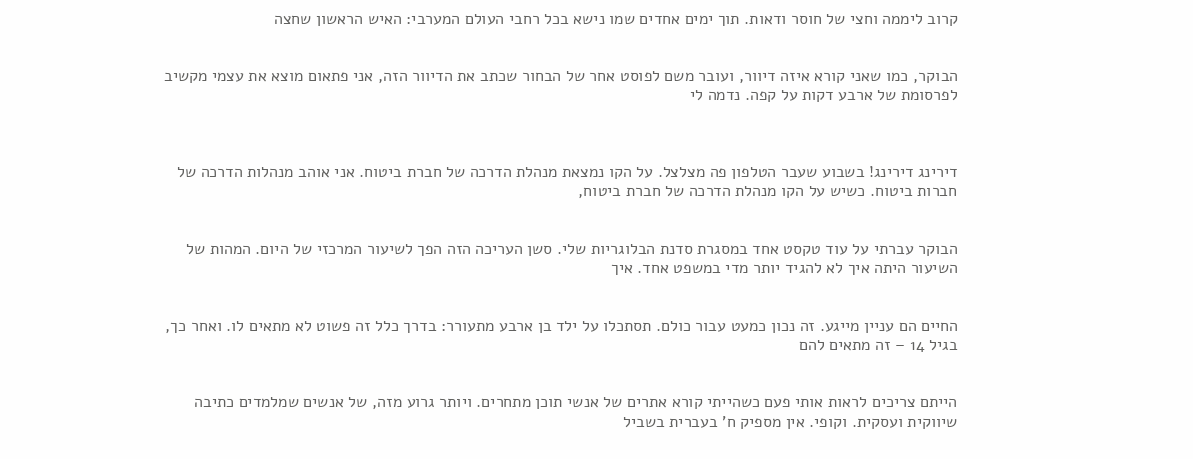קרוב ליממה וחצי של חוסר ודאות. תוך ימים אחדים שמו נישא בכל רחבי העולם המערבי: האיש הראשון שחצה


הבוקר, כמו שאני קורא איזה דיוור, ועובר משם לפוסט אחר של הבחור שכתב את הדיוור הזה, אני פתאום מוצא את עצמי מקשיב לפרסומת של ארבע דקות על קפה. נדמה לי



דירינג דירינג! בשבוע שעבר הטלפון פה מצלצל. על הקו נמצאת מנהלת הדרכה של חברת ביטוח. אני אוהב מנהלות הדרכה של חברות ביטוח. כשיש על הקו מנהלת הדרכה של חברת ביטוח,


הבוקר עברתי על עוד טקסט אחד במסגרת סדנת הבלוגריות שלי. סשן העריכה הזה הפך לשיעור המרכזי של היום. המהות של השיעור היתה איך לא להגיד יותר מדי במשפט אחד. איך


החיים הם עניין מייגע. זה נכון כמעט עבור כולם. תסתכלו על ילד בן ארבע מתעורר: בדרך כלל זה פשוט לא מתאים לו. ואחר כך, בגיל 14 – זה מתאים להם


הייתם צריכים לראות אותי פעם כשהייתי קורא אתרים של אנשי תוכן מתחרים. ויותר גרוע מזה, של אנשים שמלמדים כתיבה שיווקית ועסקית. וקופי. אין מספיק ח’ בעברית בשביל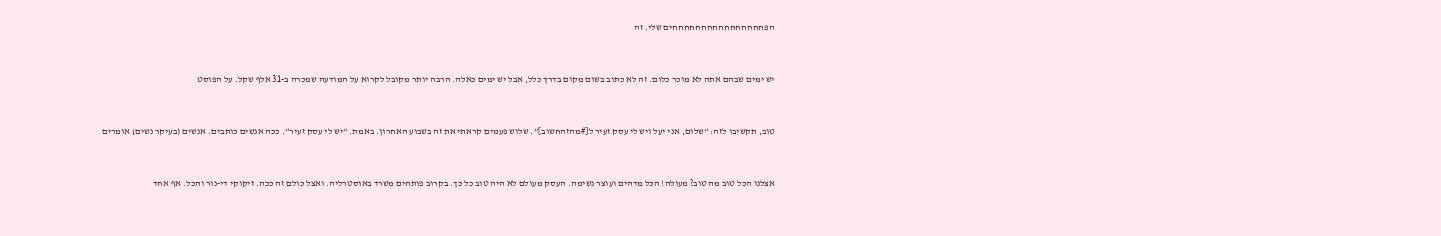הפחחחחחחחחחחחחחחחחים שלי. זה


יש ימים שבהם אתה לא מוכר כלום. זה לא כתוב בשום מקום בדרך כלל, אבל יש ימים כאלה. הרבה יותר מקובל לקרוא על המודעה שמכרה ב-31 אלף שקל. על הפוסט


טוב, תקשיבו לזה: “שלום, אני יעל ויש לי עסק זעיר ל[#מהזהחשוב]”. שלוש פעמים קראתי את זה בשבוע האחרון. באמת. “יש לי עסק זעיר”. ככה אנשים כותבים. אנשים (בעיקר נשים) אומרים


אצלנו הכל טוב מה טוב? מעולה! הכל מדהים ועוצר נשימה. העסק מעולם לא היה טוב כל כך. בקרוב פותחים משרד באוסטרליה. ואצל כולם זה ככה. זיקוקי די-נור והכל. אף אחד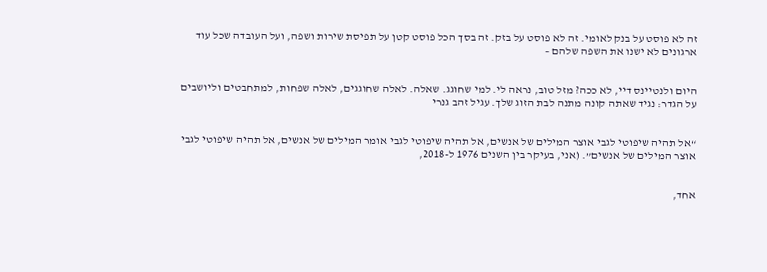זה לא פוסט על בנק לאומי. זה לא פוסט על בזק. זה בסך הכל פוסט קטן על תפיסת שירות ושפה, ועל העובדה שכל עוד ארגונים לא ישנו את השפה שלהם –


היום ולנטיינס דיי, לא ככה? מזל טוב, נראה לי. למי שחוגג. שאלה. לאלה שחוגגים, לאלה שפחות, למתחבטים וליושבים על הגדר: נגיד שאתה קונה מתנה לבת הזוג שלך. עגיל זהב גנרי


“אל תהיה שיפוטי לגבי אוצר המילים של אנשים, אל תהיה שיפוטי לגבי אומר המילים של אנשים, אל תהיה שיפוטי לגבי אוצר המילים של אנשים”. (אני, בעיקר בין השנים 1976 ל-2018,


אחד,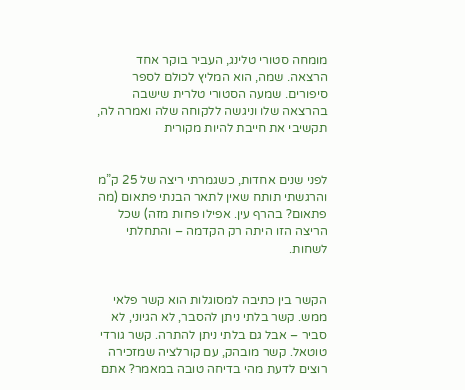מומחה סטורי טלינג, העביר בוקר אחד הרצאה. שמה, הוא המליץ לכולם לספר סיפורים. שמעה הסטורי טלרית שישבה בהרצאה שלו וניגשה ללקוחה שלה ואמרה לה, תקשיבי את חייבת להיות מקורית


לפני שנים אחדות, כשגמרתי ריצה של 25 ק”מ והרגשתי תותח שאין לתאר הבנתי פתאום (מה פתאום? בהרף עין. אפילו פחות מזה) שכל הריצה הזו היתה רק הקדמה – והתחלתי לשחות.


הקשר בין כתיבה למסוגלות הוא קשר פלאי ממש. קשר בלתי ניתן להסבר, לא הגיוני, לא סביר – אבל גם בלתי ניתן להתרה. קשר גורדי טוטאל. קשר מובהק, עם קורלציה שמזכירה
רוצים לדעת מהי בדיחה טובה במאמר? אתם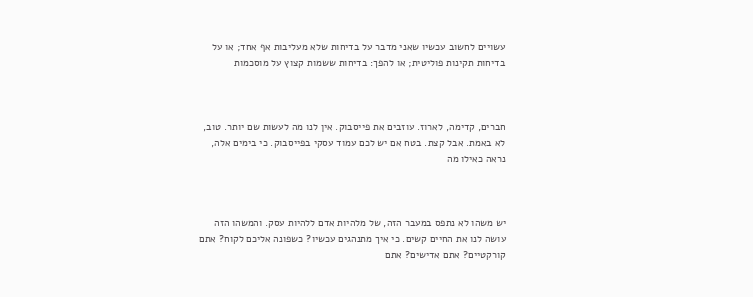עשויים לחשוב עכשיו שאני מדבר על בדיחות שלא מעליבות אף אחד; או על בדיחות תקינות פוליטית; או להפך: בדיחות ששמות קצוץ על מוסכמות



חברים, קדימה, לארוז. עוזבים את פייסבוק. אין לנו מה לעשות שם יותר. טוב, לא באמת. אבל קצת. בטח אם יש לכם עמוד עסקי בפייסבוק. כי בימים אלה, נראה כאילו מה



יש משהו לא נתפס במעבר הזה, של מלהיות אדם ללהיות עסק. והמשהו הזה עושה לנו את החיים קשים. כי איך מתנהגים עכשיו? כשפונה אליכם לקוח? אתם קורקטיים? אתם אדישים? אתם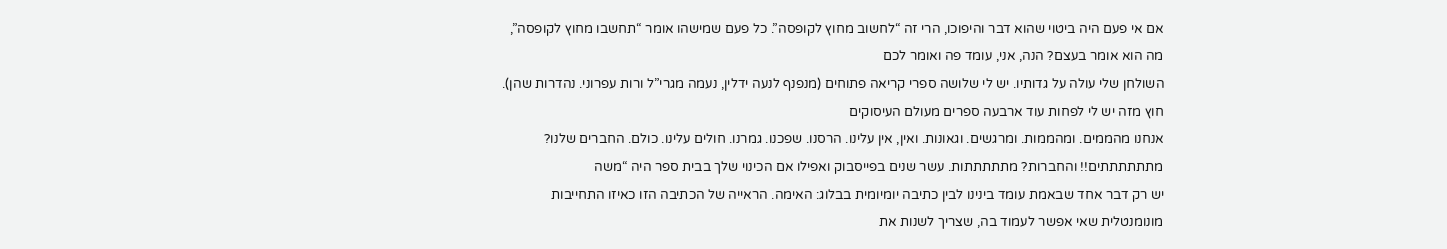אם אי פעם היה ביטוי שהוא דבר והיפוכו, הרי זה “לחשוב מחוץ לקופסה”. כל פעם שמישהו אומר “תחשבו מחוץ לקופסה”, מה הוא אומר בעצם? הנה, אני, עומד פה ואומר לכם
השולחן שלי עולה על גדותיו. יש לי שלושה ספרי קריאה פתוחים (מנפנף לנעה ידלין, נעמה מגרי”ל ורות עפרוני. נהדרות שהן). חוץ מזה יש לי לפחות עוד ארבעה ספרים מעולם העיסוקים
אנחנו מהממים. ומהממות. ומרגשים. וגאונות. ואין, אין עלינו. הרסנו. שפכנו. גמרנו. חולים עלינו. כולם. החברים שלנו? מתתתתתתים!! והחברות? מתתתתתות. עשר שנים בפייסבוק ואפילו אם הכינוי שלך בבית ספר היה “משה
יש רק דבר אחד שבאמת עומד בינינו לבין כתיבה יומיומית בבלוג: האימה. הראייה של הכתיבה הזו כאיזו התחייבות מונומנטלית שאי אפשר לעמוד בה, שצריך לשנות את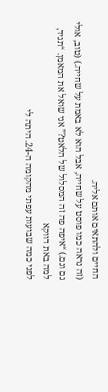החיים ולהתאים אותם אליה.
(זה נראה כמו פוסט על שחייה, אבל הוא לא באמת על שחייה.) (טוב, אולי גם וגם.) “איפה פה זה המסלול של הלאט?” אני שואל את המאמן. “תגיד, למה באת דווקא
לפני כמה שבועות עפתי מהקומה ה-24. היתה לי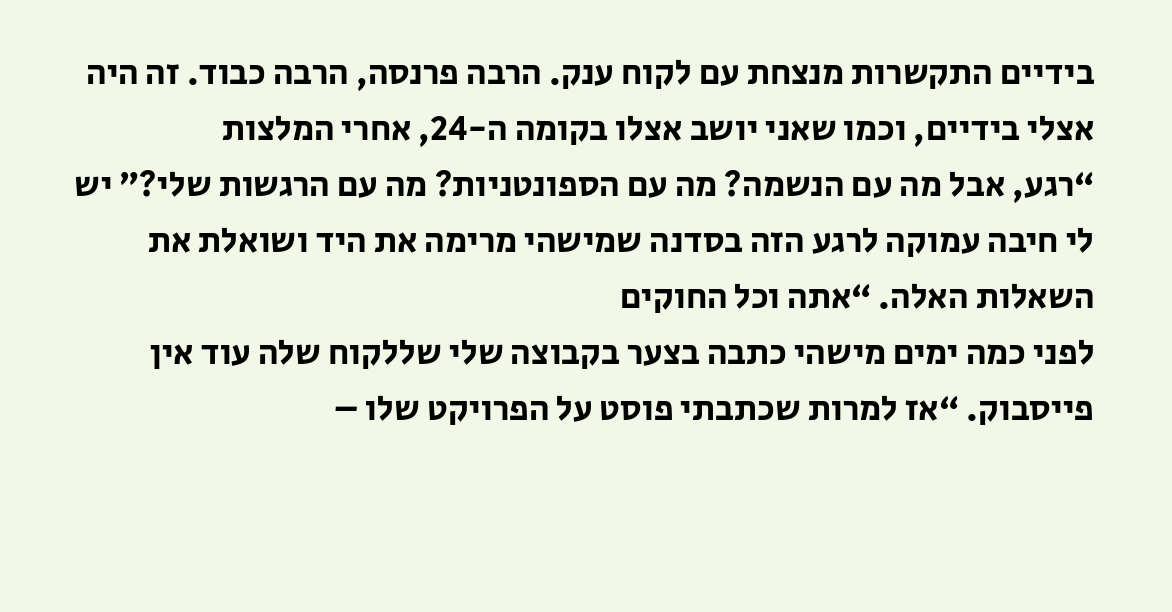בידיים התקשרות מנצחת עם לקוח ענק. הרבה פרנסה, הרבה כבוד. זה היה אצלי בידיים, וכמו שאני יושב אצלו בקומה ה-24, אחרי המלצות
“רגע, אבל מה עם הנשמה? מה עם הספונטניות? מה עם הרגשות שלי?” יש לי חיבה עמוקה לרגע הזה בסדנה שמישהי מרימה את היד ושואלת את השאלות האלה. “אתה וכל החוקים
לפני כמה ימים מישהי כתבה בצער בקבוצה שלי שללקוח שלה עוד אין פייסבוק. “אז למרות שכתבתי פוסט על הפרויקט שלו –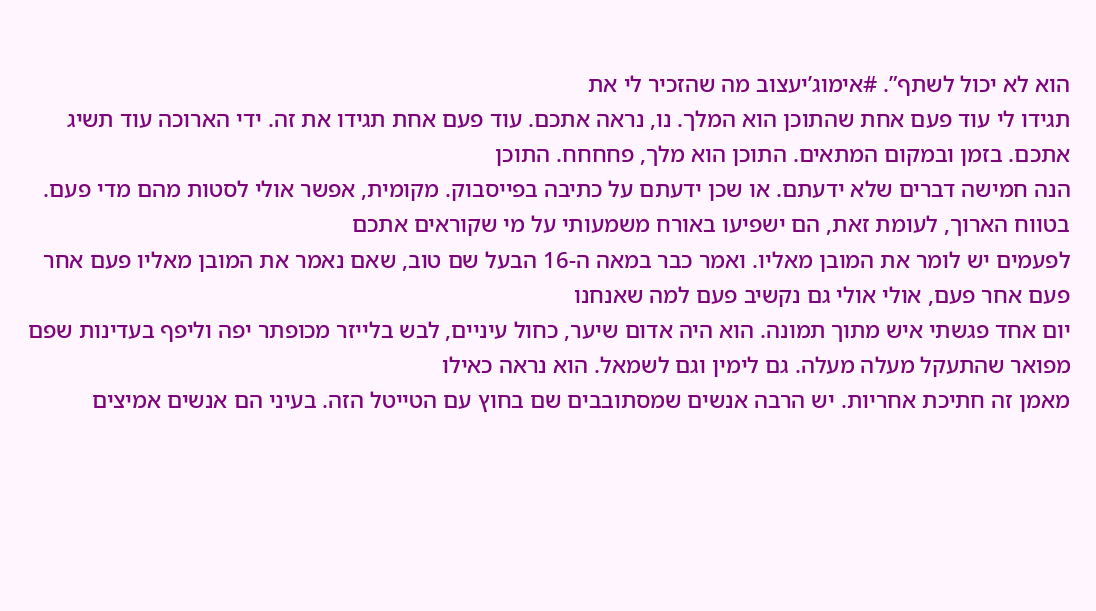הוא לא יכול לשתף”. #אימוג’יעצוב מה שהזכיר לי את
תגידו לי עוד פעם אחת שהתוכן הוא המלך. נו, נראה אתכם. עוד פעם אחת תגידו את זה. ידי הארוכה עוד תשיג אתכם. בזמן ובמקום המתאים. התוכן הוא מלך, פחחחח. התוכן
הנה חמישה דברים שלא ידעתם. או שכן ידעתם על כתיבה בפייסבוק. מקומית, אפשר אולי לסטות מהם מדי פעם. בטווח הארוך, לעומת זאת, הם ישפיעו באורח משמעותי על מי שקוראים אתכם
לפעמים יש לומר את המובן מאליו. ואמר כבר במאה ה-16 הבעל שם טוב, שאם נאמר את המובן מאליו פעם אחר פעם אחר פעם, אולי אולי גם נקשיב פעם למה שאנחנו
יום אחד פגשתי איש מתוך תמונה. הוא היה אדום שיער, כחול עיניים, לבש בלייזר מכופתר יפה וליפף בעדינות שפם מפואר שהתעקל מעלה מעלה. גם לימין וגם לשמאל. הוא נראה כאילו
מאמן זה חתיכת אחריות. יש הרבה אנשים שמסתובבים שם בחוץ עם הטייטל הזה. בעיני הם אנשים אמיצים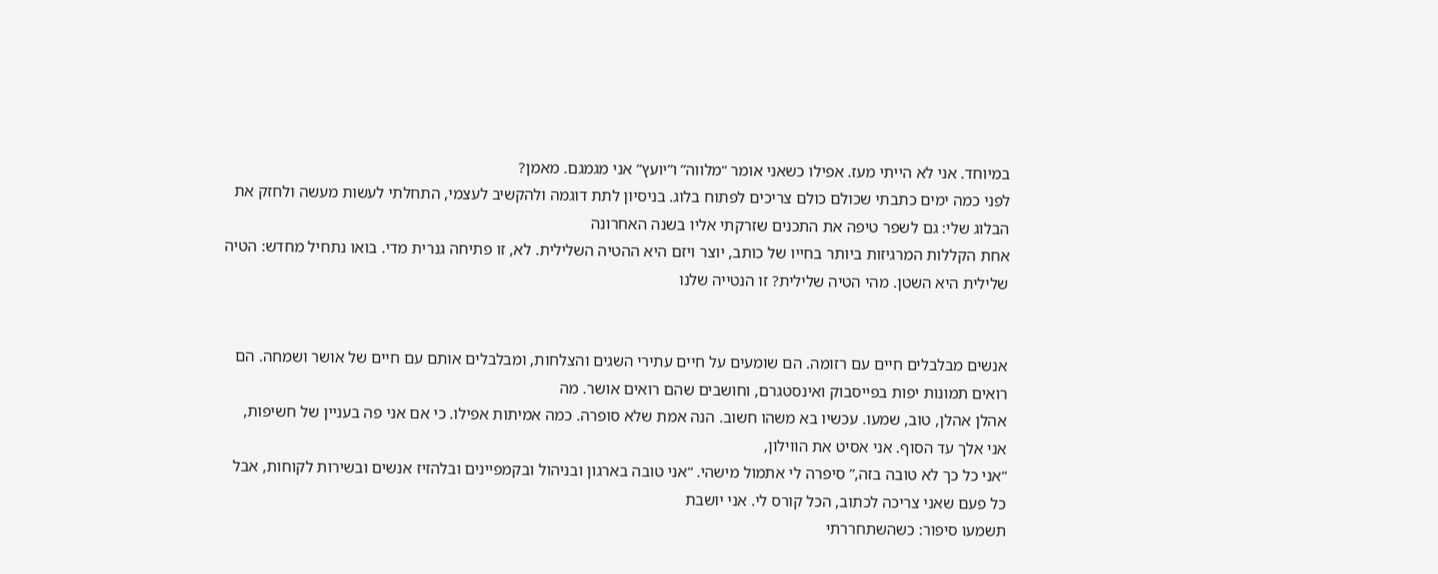במיוחד. אני לא הייתי מעז. אפילו כשאני אומר “מלווה” ו”יועץ” אני מגמגם. מאמן?
לפני כמה ימים כתבתי שכולם כולם צריכים לפתוח בלוג. בניסיון לתת דוגמה ולהקשיב לעצמי, התחלתי לעשות מעשה ולחזק את הבלוג שלי: גם לשפר טיפה את התכנים שזרקתי אליו בשנה האחרונה
אחת הקללות המרגיזות ביותר בחייו של כותב, יוצר ויזם היא ההטיה השלילית. לא, זו פתיחה גנרית מדי. בואו נתחיל מחדש: הטיה שלילית היא השטן. מהי הטיה שלילית? זו הנטייה שלנו


אנשים מבלבלים חיים עם רזומה. הם שומעים על חיים עתירי השגים והצלחות, ומבלבלים אותם עם חיים של אושר ושמחה. הם רואים תמונות יפות בפייסבוק ואינסטגרם, וחושבים שהם רואים אושר. מה
אהלן אהלן, טוב, שמעו. עכשיו בא משהו חשוב. הנה אמת שלא סופרה. כמה אמיתות אפילו. כי אם אני פה בעניין של חשיפות, אני אלך עד הסוף. אני אסיט את הווילון,
“אני כל כך לא טובה בזה,” סיפרה לי אתמול מישהי. “אני טובה בארגון ובניהול ובקמפיינים ובלהזיז אנשים ובשירות לקוחות, אבל כל פעם שאני צריכה לכתוב, הכל קורס לי. אני יושבת
תשמעו סיפור: כשהשתחררתי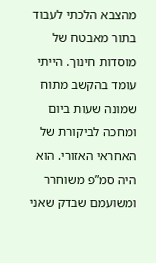מהצבא הלכתי לעבוד בתור מאבטח של מוסדות חינוך. הייתי עומד בהקשב מתוח שמונה שעות ביום ומחכה לביקורת של האחראי האזורי. הוא היה סמ”פ משוחרר ומשועמם שבדק שאני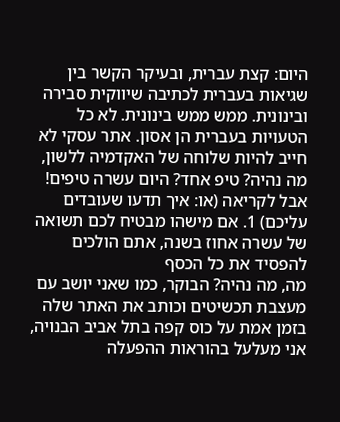היום: קצת עברית, ובעיקר הקשר בין שגיאות בעברית לכתיבה שיווקית סבירה ובינונית. ממש ממש בינונית. לא כל הטעויות בעברית הן אסון. אתר עסקי לא חייב להיות שלוחה של האקדמיה ללשון,
מה נהיה? טיפ אחד? היום עשרה טיפים! אבל לקריאה (או: איך תדעו שעובדים עליכם) 1. אם מישהו מבטיח לכם תשואה של עשרה אחוז בשנה, אתם הולכים להפסיד את כל הכסף
מה, מה נהיה? הבוקר, כמו שאני יושב עם מעצבת תכשיטים וכותב את האתר שלה בזמן אמת על כוס קפה בתל אביב הבנויה, אני מעלעל בהוראות ההפעלה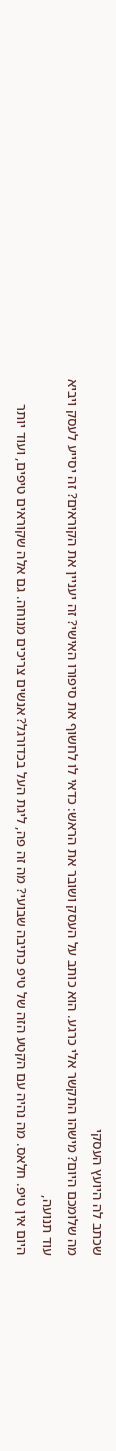שכתב לה היועץ העסקי
מה שלומכם היום? מישהו התקשר אלי כרגע. הוא כותב על העסק ושובר את הראש: כדאי לו לחשוף את סיפורו האישי? זה יעניין את הקוראים? זה יסייע לעסק ויביא עוד תנועה,
היום אין טיפ. חלאס. מה נהיה עם הקטע הזה של טיפ כתיבה שבועי? מה זה פה, ליגת העל בכדורגל? אנשים צריכים מנוחה. גם אלה שקוראים טיפים, ועוד יותר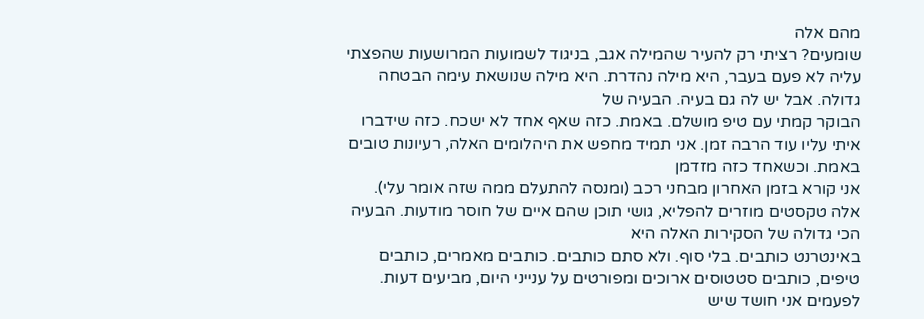מהם אלה
שומעים? רציתי רק להעיר שהמילה אגב, בניגוד לשמועות המרושעות שהפצתי עליה לא פעם בעבר, היא מילה נהדרת. היא מילה שנושאת עימה הבטחה גדולה. אבל יש לה גם בעיה. הבעיה של
הבוקר קמתי עם טיפ מושלם. באמת. כזה שאף אחד לא ישכח. כזה שידברו איתי עליו עוד הרבה זמן. אני תמיד מחפש את היהלומים האלה, רעיונות טובים באמת. וכשאחד כזה מזדמן
אני קורא בזמן האחרון מבחני רכב (ומנסה להתעלם ממה שזה אומר עלי). אלה טקסטים מוזרים להפליא, גושי תוכן שהם איים של חוסר מודעות. הבעיה הכי גדולה של הסקירות האלה היא
באינטרנט כותבים. בלי סוף. ולא סתם כותבים. כותבים מאמרים, כותבים טיפים, כותבים סטטוסים ארוכים ומפורטים על ענייני היום, מביעים דעות. לפעמים אני חושד שיש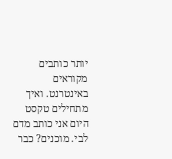יותר כותבים מקוראים באינטרנט. ואיך מתחילים טקסט
היום אני כותב מדם לבי. מוכנים? כבר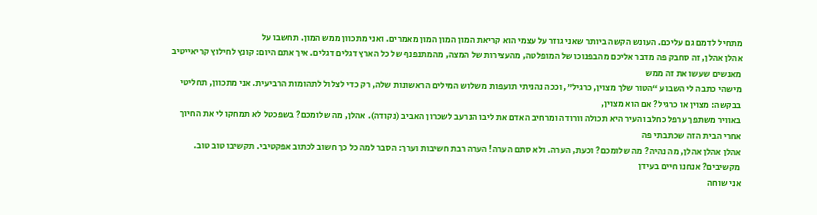מתחיל לדמם גם עליכם. העונש הקשה ביותר שאני גוזר על עצמי הוא קריאת המון המון המון מאמרים. ואני מתכוון ממש המון. תחשבו על
אהלן אהלן, זה סחבק פה מדבר אליכם מהבפנוכו של המופלטה, מהעצירות של המצה, מהמתנפנף של כל הארץ דגלים דגלים. איך אתם היום: קונץ לחילוץ קריאייטיב מאנשים שעשו את זה ממש
מישהי כתבה לי השבוע “הטור שלך מצוין, כרגיל”, וככה נהניתי תועפות משלוש המילים הראשונות שלה, רק כדי לצלול לתהומות הרביעית. אני מתכוון, תחליטי בבקשה: מצוין או כרגיל? אם הוא מצוין,
באוויר משתפך ערפל כחלב והעיר היא תכולה וורודה ומרחיב האדם את ליבו הנרעב לשכרון האביב (נקודה). אהלן, מה שלומכם? בשפכטל לא תמחקו לי את החיוך אחרי הבית הזה שכתבתי פה
אהלן אהלן אהלן, מה נהיה? מה שלומכם? וכעת, הערה. ולא סתם הערה! הערה רבת חשיבות וערך: הסבר למה כל כך חשוב לכתוב אפקטיבי. תקשיבו טוב טוב. מקשיבים? אנחנו חיים בעידן
אני שוחה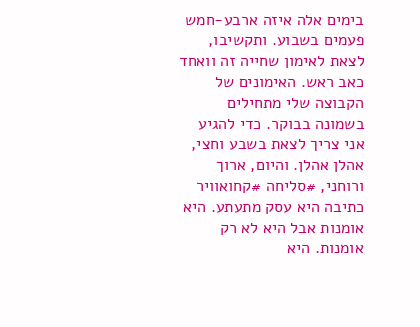בימים אלה איזה ארבע-חמש פעמים בשבוע. ותקשיבו, לצאת לאימון שחייה זה וואחד כאב ראש. האימונים של הקבוצה שלי מתחילים בשמונה בבוקר. כדי להגיע אני צריך לצאת בשבע וחצי,
אהלן אהלן. והיום, ארוך ורוחני, #סליחה #קחואוויר כתיבה היא עסק מתעתע. היא אומנות אבל היא לא רק אומנות. היא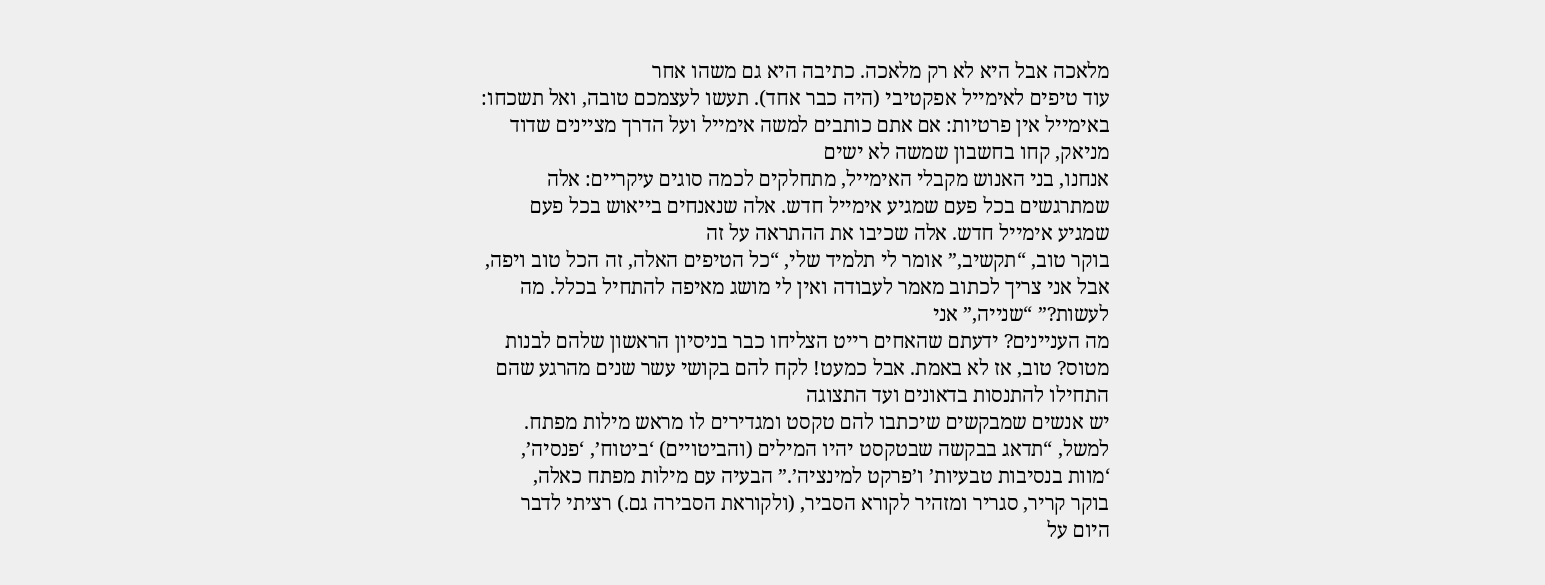מלאכה אבל היא לא רק מלאכה. כתיבה היא גם משהו אחר
עוד טיפים לאימייל אפקטיבי (היה כבר אחד). תעשו לעצמכם טובה, ואל תשכחו: באימייל אין פרטיות: אם אתם כותבים למשה אימייל ועל הדרך מציינים שדוד מניאק, קחו בחשבון שמשה לא ישים
אנחנו, בני האנוש מקבלי האימייל, מתחלקים לכמה סוגים עיקריים: אלה שמתרגשים בכל פעם שמגיע אימייל חדש. אלה שנאנחים בייאוש בכל פעם שמגיע אימייל חדש. אלה שכיבו את ההתראה על זה
בוקר טוב, “תקשיב,” אומר לי תלמיד שלי, “כל הטיפים האלה, זה הכל טוב ויפה, אבל אני צריך לכתוב מאמר לעבודה ואין לי מושג מאיפה להתחיל בכלל. מה לעשות?” “שנייה,” אני
מה העניינים? ידעתם שהאחים רייט הצליחו כבר בניסיון הראשון שלהם לבנות מטוס? טוב, אז לא באמת. אבל כמעט! לקח להם בקושי עשר שנים מהרגע שהם התחילו להתנסות בדאונים ועד התצוגה
יש אנשים שמבקשים שיכתבו להם טקסט ומגדירים לו מראש מילות מפתח. למשל, “תדאג בבקשה שבטקסט יהיו המילים (והביטויים) ‘ביטוח’, ‘פנסיה’, ‘מוות בנסיבות טבעיות’ ו’פרקט למינציה’.” הבעיה עם מילות מפתח כאלה,
בוקר קריר, סגריר ומזהיר לקורא הסביר, (ולקוראת הסבירה גם.) רציתי לדבר היום על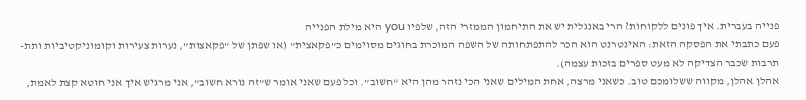פנייה בעברית. איך פונים ללקוחות? הרי באנגלית יש את התיחמון הממזרי הזה, שלפיו you היא מילת הפנייה
פעם כתבתי את הפסקה הזאת: האינטרנט הוא הכר להתפתחותה של השפה המוכרת בחוגים מסוימים כ”פקאצית” (או שפתן של “פקאצות”, נערות צעירות וקומוניקטיביות ותת-תרבות שכבר הצדיקה לא מעט ספרים בזכות עצמה).
אהלן אהלן, מקווה ששלומכם טוב. כשאני מרצה, אחת המילים שאני הכי נזהר מהן היא “חשוב”. וכל פעם שאני אומר ש”זה נורא חשוב”, אני מרגיש איך אני חוטא קצת לאמת,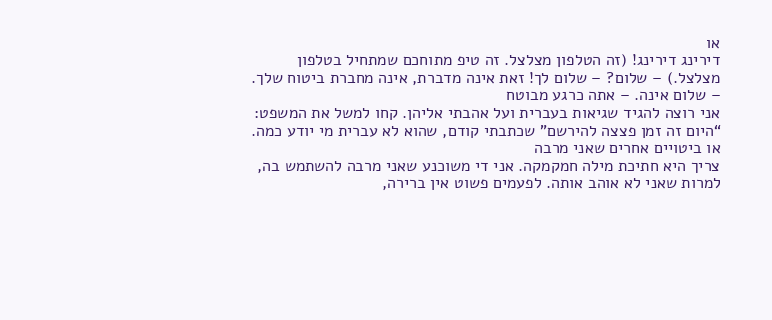או
דירינג דירינג! (זה הטלפון מצלצל. זה טיפ מתוחכם שמתחיל בטלפון מצלצל.) – שלום? – שלום לך! זאת אינה מדברת, אינה מחברת ביטוח שלך. – שלום אינה. – אתה כרגע מבוטח
אני רוצה להגיד שגיאות בעברית ועל אהבתי אליהן. קחו למשל את המשפט: “היום זה זמן פצצה להירשם” שכתבתי קודם, שהוא לא עברית מי יודע כמה. או ביטויים אחרים שאני מרבה
צריך היא חתיכת מילה חמקמקה. אני די משוכנע שאני מרבה להשתמש בה, למרות שאני לא אוהב אותה. לפעמים פשוט אין ברירה,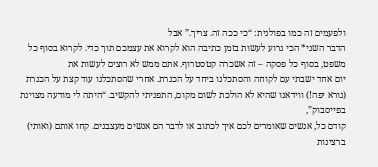ולפעמים זה כמו בפולנית: “כי ככה זה. צריך.” אבל
הדבר השני* הכי גרוע לעשות בזמן כתיבה הוא לקרוא את עצמכם תוך כדי. לקרוא בסוף כל משפט, בסוף כל פסקה – זה אשכרה קטסטרוף. אתם ממש לא רוצים לעשות את
יום אחד ישבתי עם לקוחה והסתכלנו ביחד על הכנרת. אחרי שהסתכלנו עוד קצת על הכנרת (נורא יפה!) ווידאנו שהיא לא הולכת לשום מקום, התפניתי להקשיב. “היתה לי מודעה מצוינת בפייסבוק”,
קודם כל, אנשים שאומרים לכם איך לכתוב או לדבר הם אנשים מעצבנים. קחו אותם (ואותי) ברצינות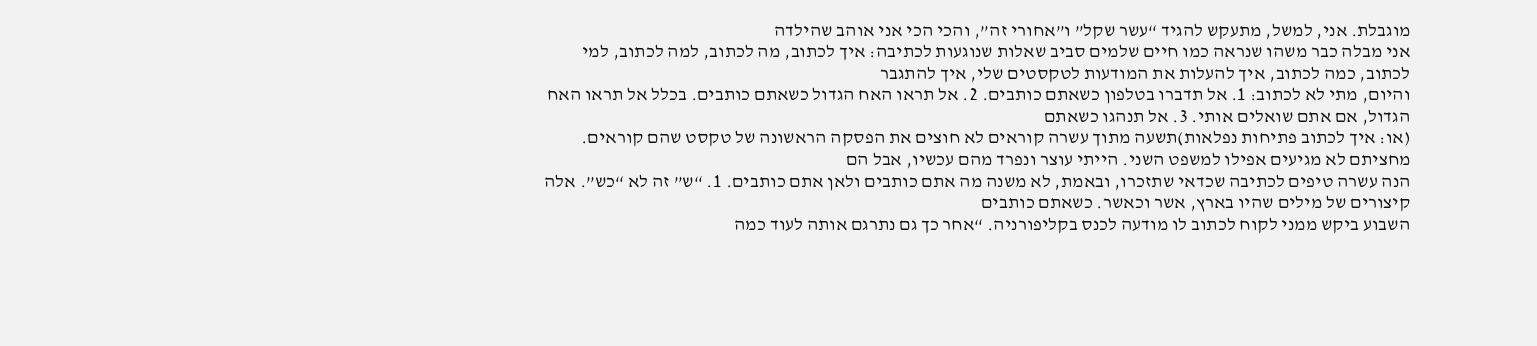מוגבלת. אני, למשל, מתעקש להגיד “עשר שקל” ו”אחורי זה”, והכי הכי אני אוהב שהילדה
אני מבלה כבר משהו שנראה כמו חיים שלמים סביב שאלות שנוגעות לכתיבה: איך לכתוב, מה לכתוב, למה לכתוב, למי לכתוב, כמה לכתוב, איך להעלות את המודעות לטקסטים שלי, איך להתגבר
והיום, מתי לא לכתוב: 1. אל תדברו בטלפון כשאתם כותבים. 2. אל תראו האח הגדול כשאתם כותבים. בכלל אל תראו האח הגדול, אם אתם שואלים אותי. 3. אל תנהגו כשאתם
(או: איך לכתוב פתיחות נפלאות)תשעה מתוך עשרה קוראים לא חוצים את הפסקה הראשונה של טקסט שהם קוראים. מחציתם לא מגיעים אפילו למשפט השני. הייתי עוצר ונפרד מהם עכשיו, אבל הם
הנה עשרה טיפים לכתיבה שכדאי שתזכרו, ובאמת, לא משנה מה אתם כותבים ולאן אתם כותבים. 1. “ש” זה לא “כש”. אלה קיצורים של מילים שהיו בארץ, אשר וכאשר. כשאתם כותבים
השבוע ביקש ממני לקוח לכתוב לו מודעה לכנס בקליפורניה. “אחר כך גם נתרגם אותה לעוד כמה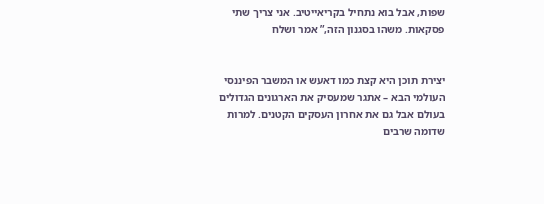שפות, אבל בוא נתחיל בקריאייטיב. אני צריך שתי פסקאות. משהו בסגנון הזה,” אמר ושלח


יצירת תוכן היא קצת כמו דאעש או המשבר הפיננסי העולמי הבא – אתגר שמעסיק את הארגונים הגדולים בעולם אבל גם את אחרון העסקים הקטנים. למרות שדומה שרבים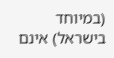(במיוחד בישראל) אינם